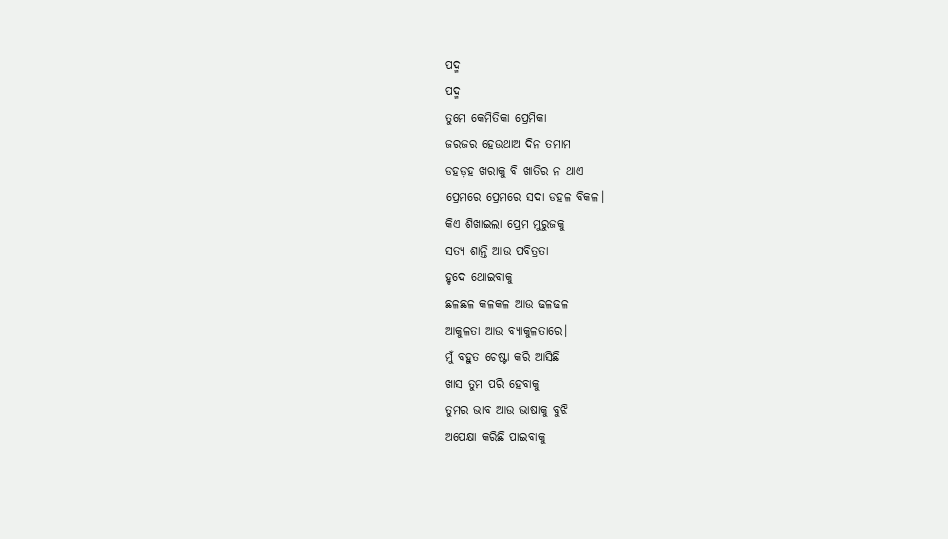ପଦ୍ମ
ପଦ୍ମ
ତୁମେ କେମିତିକା ପ୍ରେମିକା
ଜରଜର ହେଉଥାଅ ଦିନ ତମାମ
ଡହଡ଼ହ ଖରାକୁ ବି ଖାତିର ନ ଥାଏ
ପ୍ରେମରେ ପ୍ରେମରେ ସଦା ଡହଳ ବିକଳ।
କିଏ ଶିଖାଇଲା ପ୍ରେମ ମୁରୁଜକୁ
ସତ୍ୟ ଶାନ୍ତି ଆଉ ପବିତ୍ରତା
ହୃଦେ ଥୋଇବାକୁ
ଛଳଛଳ କଳକଳ ଆଉ ଢଳଢଳ
ଆକୁଳତା ଆଉ ବ୍ୟାକୁଳତାରେ।
ମୁଁ ବହୁତ ଚେଷ୍ଟା କରି ଆସିଛି
ଖାସ ତୁମ ପରି ହେବାକୁ
ତୁମର ଭାବ ଆଉ ଭାଷାକୁ ବୁଝି
ଅପେକ୍ଷା କରିଛି ପାଇବାକୁ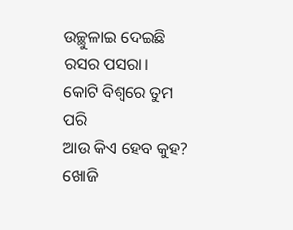ଉଚ୍ଛୁଳାଇ ଦେଇଛି ରସର ପସରା।
କୋଟି ବିଶ୍ବରେ ତୁମ ପରି
ଆଉ କିଏ ହେବ କୁହ?
ଖୋଜି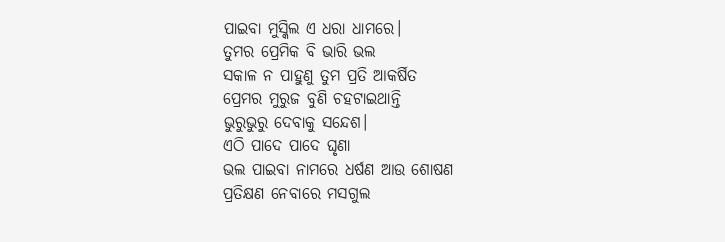ପାଇବା ମୁସ୍କିଲ ଏ ଧରା ଧାମରେ।
ତୁମର ପ୍ରେମିକ ବି ଭାରି ଭଲ
ସକାଳ ନ ପାହୁଣୁ ତୁମ ପ୍ରତି ଆକର୍ଷିତ
ପ୍ରେମର ମୁରୁଜ ବୁଣି ଚହଟାଇଥାନ୍ତି
ଭୁରୁଭୁରୁ ଦେବାକୁ ସନ୍ଦେଶ।
ଏଠି ପାଦେ ପାଦେ ଘୃଣା
ଭଲ ପାଇବା ନାମରେ ଧର୍ଷଣ ଆଉ ଶୋଷଣ
ପ୍ରତିକ୍ଷଣ ନେବାରେ ମସଗୁଲ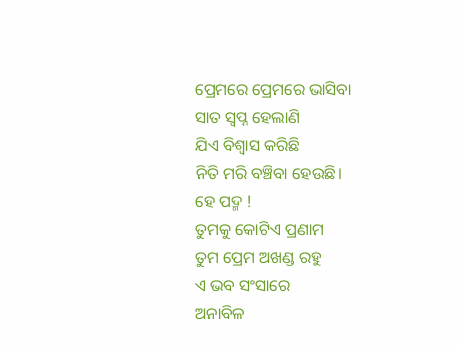ପ୍ରେମରେ ପ୍ରେମରେ ଭାସିବା
ସାତ ସ୍ୱପ୍ନ ହେଲାଣି
ଯିଏ ବିଶ୍ୱାସ କରିଛି
ନିତି ମରି ବଞ୍ଚିବା ହେଉଛି।
ହେ ପଦ୍ମ !
ତୁମକୁ କୋଟିଏ ପ୍ରଣାମ
ତୁମ ପ୍ରେମ ଅଖଣ୍ଡ ରହୁ
ଏ ଭବ ସଂସାରେ
ଅନାବିଳ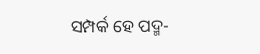ସମ୍ପର୍କ ହେ ପଦ୍ମ-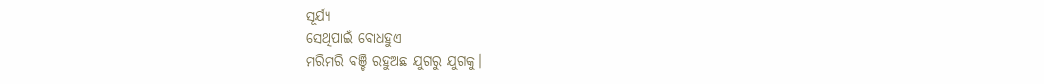ସୂର୍ଯ୍ୟ
ସେଥିପାଇଁ ବୋଧହୁଏ
ମରିମରି ବଞ୍ଚି ରହୁଅଛ ଯୁଗରୁ ଯୁଗକୁ।